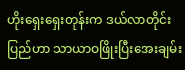ဟိုးရှေးရှေးတုန်းက ဒယ်လာတိုင်းပြည်ဟာ သာယာဝဖြိုးပြီးအေးချမ်း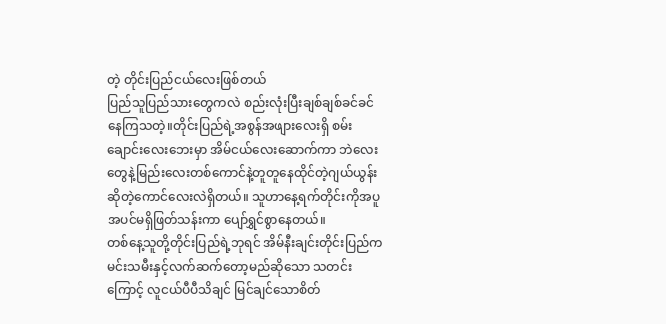တဲ့ တိုင်းပြည်ငယ်လေးဖြစ်တယ်
ပြည်သူပြည်သားတွေကလဲ စည်းလုံးပြီးချစ်ချစ်ခင်ခင်နေကြသတဲ့။တိုင်းပြည်ရဲ့အစွန်အဖျားလေးရှိ စမ်းချောင်းလေးဘေးမှာ အိမ်ငယ်လေးဆောက်ကာ ဘဲလေးတွေနဲ့မြည်းလေးတစ်ကောင်နဲ့တူတူနေထိုင်တဲ့ဂျယ်ယွန်းဆိုတဲ့ကောင်လေးလဲရှိတယ်။ သူဟာနေ့ရက်တိုင်းကိုအပူအပင်မရှိဖြတ်သန်းကာ ပျော်ရွှင်စွာနေတယ်။
တစ်နေ့သူတို့တိုင်းပြည်ရဲ့ဘုရင် အိမ်နီးချင်းတိုင်းပြည်ကမင်းသမီးနှင့်လက်ဆက်တော့မည်ဆိုသော သတင်းကြောင့် လူငယ်ပီပီသိချင် မြင်ချင်သောစိတ်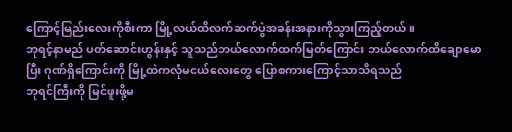ကြောင့်မြည်းလေးကိုစီးကာ မြို့လယ်ထိလက်ဆက်ပွဲအခန်းအနားကိုသွားကြည့်တယ်။
ဘုရင့်နာမည် ပတ်ဆောင်းဟွန်းနှင့် သူသည်ဘယ်လောက်ထက်မြတ်ကြောင်း ဘယ်လောက်ထိချောမောပြီး ဂုဏ်ရှိကြောင်းကို မြို့ထဲကလုံမငယ်လေးတွေ ပြောစကားကြောင့်သာသိရသည်
ဘုရင်ကြီးကို မြင်ဖူးဖို့မ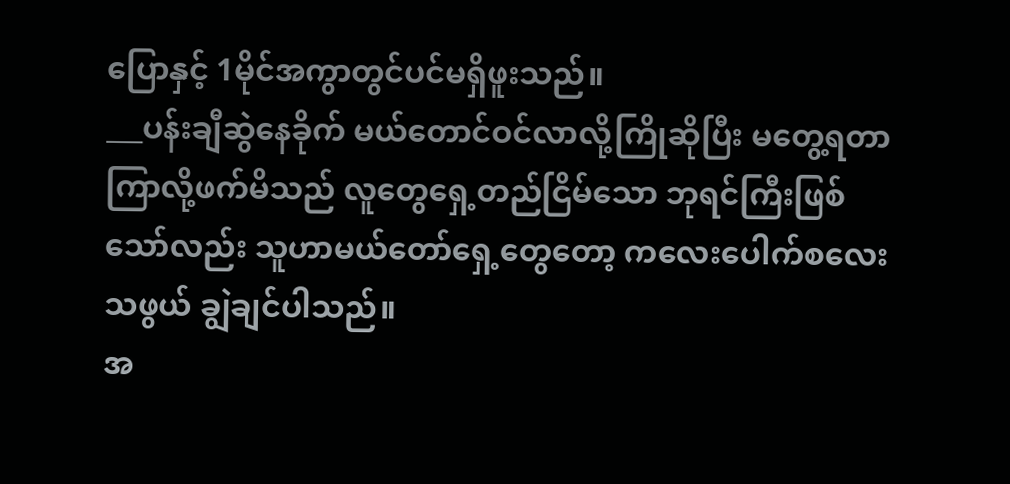ပြောနှင့် 1မိုင်အကွာတွင်ပင်မရှိဖူးသည်။
___ပန်းချီဆွဲနေခိုက် မယ်တောင်ဝင်လာလို့ကြိုဆိုပြီး မတွေ့ရတာကြာလို့ဖက်မိသည် လူတွေရှေ့တည်ငြိမ်သော ဘုရင်ကြီးဖြစ်သော်လည်း သူဟာမယ်တော်ရှေ့တွေတော့ ကလေးပေါက်စလေးသဖွယ် ချွဲချင်ပါသည်။
အ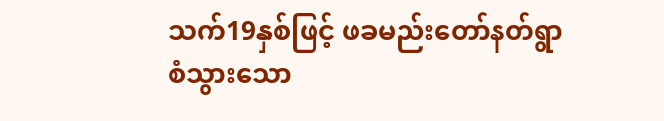သက်19နှစ်ဖြင့် ဖခမည်းတော်နတ်ရွာစံသွားသော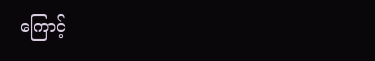ကြောင့်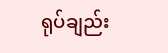ရုပ်ချည်း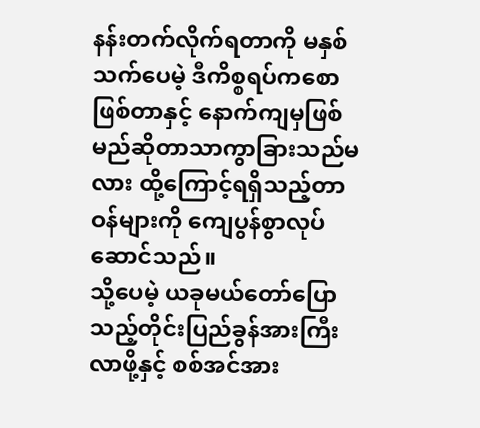နန်းတက်လိုက်ရတာကို မနှစ်သက်ပေမဲ့ ဒီကိစ္စရပ်ကစောဖြစ်တာနှင့် နောက်ကျမှဖြစ်မည်ဆိုတာသာကွာခြားသည်မလား ထို့ကြောင့်ရရှိသည့်တာဝန်များကို ကျေပွန်စွာလုပ်ဆောင်သည်။
သို့ပေမဲ့ ယခုမယ်တော်ပြောသည့်တိုင်းပြည်ခွန်အားကြီးလာဖို့နှင့် စစ်အင်အား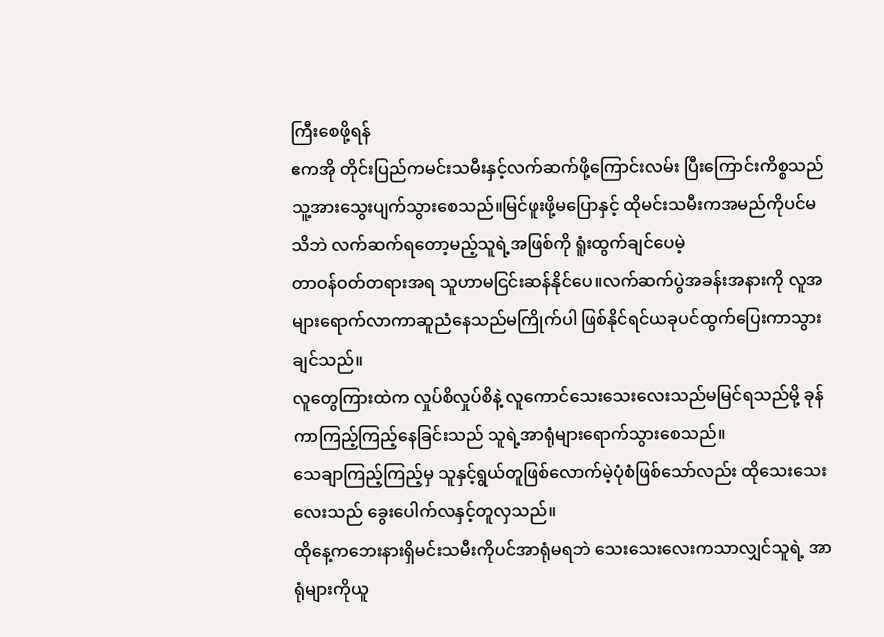ကြီးစေဖို့ရန်
ဧကအို တိုင်းပြည်ကမင်းသမီးနှင့်လက်ဆက်ဖို့ကြောင်းလမ်း ပြီးကြောင်းကိစ္စသည် သူ့အားသွေးပျက်သွားစေသည်။မြင်ဖူးဖို့မပြောနှင့် ထိုမင်းသမီးကအမည်ကိုပင်မသိဘဲ လက်ဆက်ရတော့မည့်သူရဲ့အဖြစ်ကို ရူံးထွက်ချင်ပေမဲ့
တာဝန်ဝတ်တရားအရ သူဟာမငြင်းဆန်နိုင်ပေ။လက်ဆက်ပွဲအခန်းအနားကို လူအများရောက်လာကာဆူညံနေသည်မကြိုက်ပါ ဖြစ်နိုင်ရင်ယခုပင်ထွက်ပြေးကာသွားချင်သည်။
လူတွေကြားထဲက လှုပ်စိလှုပ်စိနဲ့ လူကောင်သေးသေးလေးသည်မမြင်ရသည်မို့ ခုန်ကာကြည့်ကြည့်နေခြင်းသည် သူရဲ့အာရုံများရောက်သွားစေသည်။
သေချာကြည့်ကြည့်မှ သူနှင့်ရွယ်တူဖြစ်လောက်မဲ့ပုံစံဖြစ်သော်လည်း ထိုသေးသေးလေးသည် ခွေးပေါက်လနှင့်တူလှသည်။
ထိုနေ့ကဘေးနားရှိမင်းသမီးကိုပင်အာရုံမရဘဲ သေးသေးလေးကသာလျှင်သူရဲ့ အာရုံများကိုယူ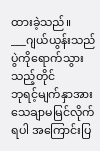ထားခဲ့သည်။
___ဂျယ်ယွန်းသည်ပွဲကိုရောက်သွားသည့်တိုင်
ဘုရင့်မျက်နှာအားသေချာမမြင်လိုက်ရပါ အကြောင်းပြ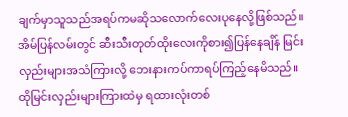ချက်မှာသူသည်အရပ်ကမဆိုသလောက်လေးပုနေလို့ဖြစ်သည်။
အိမ်ပြန်လမ်းတွင် ဆီးသီးတုတ်ထိုးလေးကိုစား၍ပြန်နေချိန် မြင်းလှည်းများအသံကြားလို့ ဘေးနားကပ်ကာရပ်ကြည့်နေမိသည်။
ထိုမြင်းလှည်းများကြားထဲမှ ရထားလုံးတစ်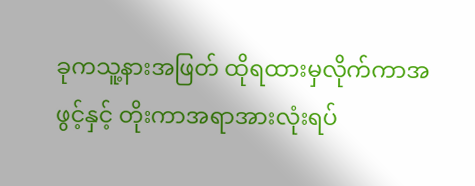ခုကသူ့နားအဖြတ် ထိုရထားမှလိုက်ကာအဖွင့်နှင့် တိုးကာအရာအားလုံးရပ်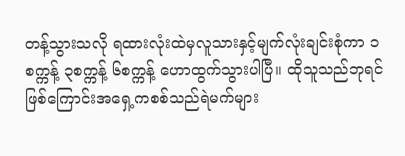တန့်သွားသလို ရထားလုံးထဲမှလူသားနှင့်မျက်လုံးချင်းစုံကာ ၁စက္ကန့် ၃စက္ကန့် ၆စက္ကန့် ဟောထွက်သွားပါပြီ။ ထိုသူသည်ဘုရင်ဖြစ်ကြောင်းအရှေ့ကစစ်သည်ရဲမက်များ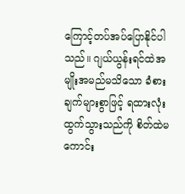ကြောင့်တပ်အပ်ပြောနိုင်ပါသည်။ ဂျယ်ယွန်းရင်ထဲအမျိုးအမည်မသိသော ခံစားချက်များစွာဖြင့် ရထားလုံးထွက်သွားသည်ကို စိတ်ထဲမကောင်း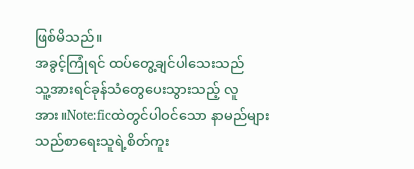ဖြစ်မိသည်။
အခွင့်ကြုံရင် ထပ်တွေ့ချင်ပါသေးသည်
သူ့အားရင်ခုန်သံတွေပေးသွားသည့် လူအား။Note:ficထဲတွင်ပါဝင်သော နာမည်များသည်စာရေးသူရဲ့စိတ်ကူး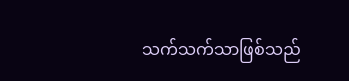သက်သက်သာဖြစ်သည်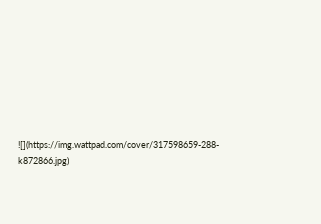![](https://img.wattpad.com/cover/317598659-288-k872866.jpg)